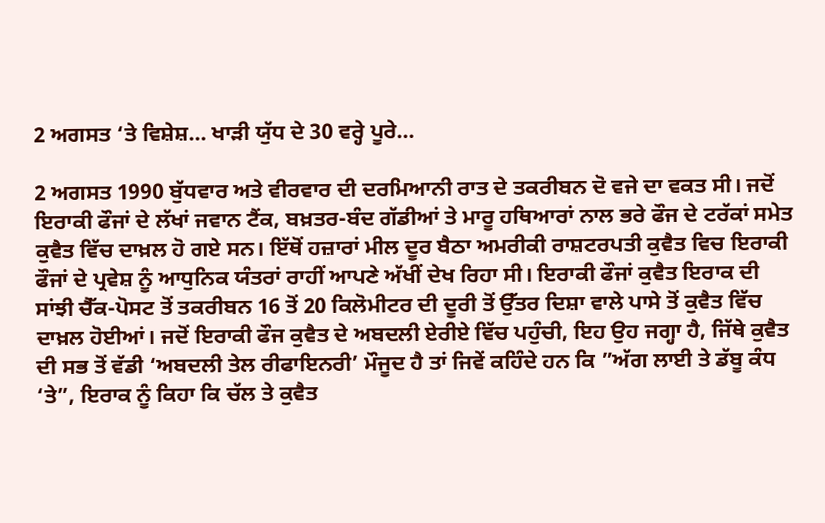2 ਅਗਸਤ ‘ਤੇ ਵਿਸ਼ੇਸ਼… ਖਾੜੀ ਯੁੱਧ ਦੇ 30 ਵਰ੍ਹੇ ਪੂਰੇ…

2 ਅਗਸਤ 1990 ਬੁੱਧਵਾਰ ਅਤੇ ਵੀਰਵਾਰ ਦੀ ਦਰਮਿਆਨੀ ਰਾਤ ਦੇ ਤਕਰੀਬਨ ਦੋ ਵਜੇ ਦਾ ਵਕਤ ਸੀ। ਜਦੋਂ ਇਰਾਕੀ ਫੌਜਾਂ ਦੇ ਲੱਖਾਂ ਜਵਾਨ ਟੈਂਕ, ਬਖ਼ਤਰ-ਬੰਦ ਗੱਡੀਆਂ ਤੇ ਮਾਰੂ ਹਥਿਆਰਾਂ ਨਾਲ ਭਰੇ ਫੌਜ ਦੇ ਟਰੱਕਾਂ ਸਮੇਤ ਕੁਵੈਤ ਵਿੱਚ ਦਾਖ਼ਲ ਹੋ ਗਏ ਸਨ। ਇੱਥੋਂ ਹਜ਼ਾਰਾਂ ਮੀਲ ਦੂਰ ਬੈਠਾ ਅਮਰੀਕੀ ਰਾਸ਼ਟਰਪਤੀ ਕੁਵੈਤ ਵਿਚ ਇਰਾਕੀ ਫੌਜਾਂ ਦੇ ਪ੍ਰਵੇਸ਼ ਨੂੰ ਆਧੁਨਿਕ ਯੰਤਰਾਂ ਰਾਹੀਂ ਆਪਣੇ ਅੱਖੀਂ ਦੇਖ ਰਿਹਾ ਸੀ। ਇਰਾਕੀ ਫੌਜਾਂ ਕੁਵੈਤ ਇਰਾਕ ਦੀ ਸਾਂਝੀ ਚੈੱਕ-ਪੋਸਟ ਤੋਂ ਤਕਰੀਬਨ 16 ਤੋਂ 20 ਕਿਲੋਮੀਟਰ ਦੀ ਦੂਰੀ ਤੋਂ ਉੱਤਰ ਦਿਸ਼ਾ ਵਾਲੇ ਪਾਸੇ ਤੋਂ ਕੁਵੈਤ ਵਿੱਚ ਦਾਖ਼ਲ ਹੋਈਆਂ। ਜਦੋਂ ਇਰਾਕੀ ਫੌਜ ਕੁਵੈਤ ਦੇ ਅਬਦਲੀ ਏਰੀਏ ਵਿੱਚ ਪਹੁੰਚੀ, ਇਹ ਉਹ ਜਗ੍ਹਾ ਹੈ, ਜਿੱਥੇ ਕੁਵੈਤ ਦੀ ਸਭ ਤੋਂ ਵੱਡੀ ‘ਅਬਦਲੀ ਤੇਲ ਰੀਫਾਇਨਰੀ’ ਮੌਜੂਦ ਹੈ ਤਾਂ ਜਿਵੇਂ ਕਹਿੰਦੇ ਹਨ ਕਿ ”ਅੱਗ ਲਾਈ ਤੇ ਡੱਬੂ ਕੰਧ ‘ਤੇ”, ਇਰਾਕ ਨੂੰ ਕਿਹਾ ਕਿ ਚੱਲ ਤੇ ਕੁਵੈਤ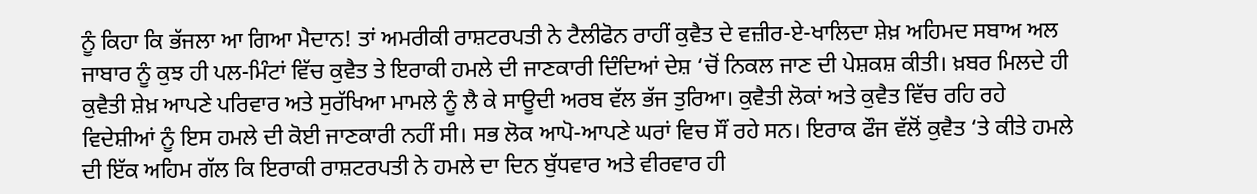ਨੂੰ ਕਿਹਾ ਕਿ ਭੱਜਲਾ ਆ ਗਿਆ ਮੈਦਾਨ! ਤਾਂ ਅਮਰੀਕੀ ਰਾਸ਼ਟਰਪਤੀ ਨੇ ਟੈਲੀਫੋਨ ਰਾਹੀਂ ਕੁਵੈਤ ਦੇ ਵਜ਼ੀਰ-ਏ-ਖਾਲਿਦਾ ਸ਼ੇਖ਼ ਅਹਿਮਦ ਸਬਾਅ ਅਲ ਜਾਬਾਰ ਨੂੰ ਕੁਝ ਹੀ ਪਲ-ਮਿੰਟਾਂ ਵਿੱਚ ਕੁਵੈਤ ਤੇ ਇਰਾਕੀ ਹਮਲੇ ਦੀ ਜਾਣਕਾਰੀ ਦਿੰਦਿਆਂ ਦੇਸ਼ ‘ਚੋਂ ਨਿਕਲ ਜਾਣ ਦੀ ਪੇਸ਼ਕਸ਼ ਕੀਤੀ। ਖ਼ਬਰ ਮਿਲਦੇ ਹੀ ਕੁਵੈਤੀ ਸ਼ੇਖ਼ ਆਪਣੇ ਪਰਿਵਾਰ ਅਤੇ ਸੁਰੱਖਿਆ ਮਾਮਲੇ ਨੂੰ ਲੈ ਕੇ ਸਾਊਦੀ ਅਰਬ ਵੱਲ ਭੱਜ ਤੁਰਿਆ। ਕੁਵੈਤੀ ਲੋਕਾਂ ਅਤੇ ਕੁਵੈਤ ਵਿੱਚ ਰਹਿ ਰਹੇ ਵਿਦੇਸ਼ੀਆਂ ਨੂੰ ਇਸ ਹਮਲੇ ਦੀ ਕੋਈ ਜਾਣਕਾਰੀ ਨਹੀਂ ਸੀ। ਸਭ ਲੋਕ ਆਪੋ-ਆਪਣੇ ਘਰਾਂ ਵਿਚ ਸੌਂ ਰਹੇ ਸਨ। ਇਰਾਕ ਫੌਜ ਵੱਲੋਂ ਕੁਵੈਤ ‘ਤੇ ਕੀਤੇ ਹਮਲੇ ਦੀ ਇੱਕ ਅਹਿਮ ਗੱਲ ਕਿ ਇਰਾਕੀ ਰਾਸ਼ਟਰਪਤੀ ਨੇ ਹਮਲੇ ਦਾ ਦਿਨ ਬੁੱਧਵਾਰ ਅਤੇ ਵੀਰਵਾਰ ਹੀ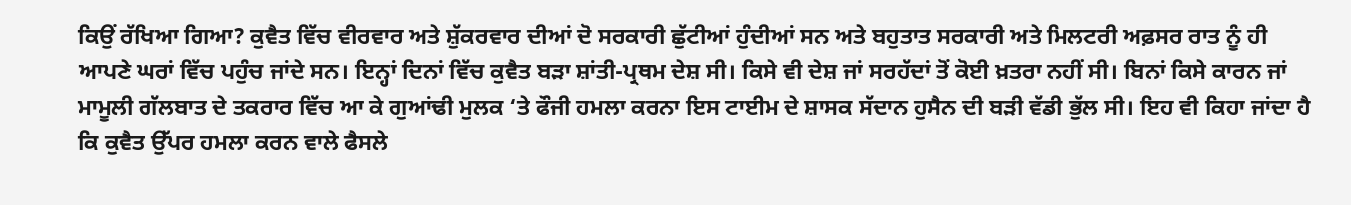ਕਿਉਂ ਰੱਖਿਆ ਗਿਆ? ਕੁਵੈਤ ਵਿੱਚ ਵੀਰਵਾਰ ਅਤੇ ਸ਼ੁੱਕਰਵਾਰ ਦੀਆਂ ਦੋ ਸਰਕਾਰੀ ਛੁੱਟੀਆਂ ਹੁੰਦੀਆਂ ਸਨ ਅਤੇ ਬਹੁਤਾਤ ਸਰਕਾਰੀ ਅਤੇ ਮਿਲਟਰੀ ਅਫ਼ਸਰ ਰਾਤ ਨੂੰ ਹੀ ਆਪਣੇ ਘਰਾਂ ਵਿੱਚ ਪਹੁੰਚ ਜਾਂਦੇ ਸਨ। ਇਨ੍ਹਾਂ ਦਿਨਾਂ ਵਿੱਚ ਕੁਵੈਤ ਬੜਾ ਸ਼ਾਂਤੀ-ਪ੍ਰਥਮ ਦੇਸ਼ ਸੀ। ਕਿਸੇ ਵੀ ਦੇਸ਼ ਜਾਂ ਸਰਹੱਦਾਂ ਤੋਂ ਕੋਈ ਖ਼ਤਰਾ ਨਹੀਂ ਸੀ। ਬਿਨਾਂ ਕਿਸੇ ਕਾਰਨ ਜਾਂ ਮਾਮੂਲੀ ਗੱਲਬਾਤ ਦੇ ਤਕਰਾਰ ਵਿੱਚ ਆ ਕੇ ਗੁਆਂਢੀ ਮੁਲਕ ‘ਤੇ ਫੌਜੀ ਹਮਲਾ ਕਰਨਾ ਇਸ ਟਾਈਮ ਦੇ ਸ਼ਾਸਕ ਸੱਦਾਨ ਹੁਸੈਨ ਦੀ ਬੜੀ ਵੱਡੀ ਭੁੱਲ ਸੀ। ਇਹ ਵੀ ਕਿਹਾ ਜਾਂਦਾ ਹੈ ਕਿ ਕੁਵੈਤ ਉੱਪਰ ਹਮਲਾ ਕਰਨ ਵਾਲੇ ਫੈਸਲੇ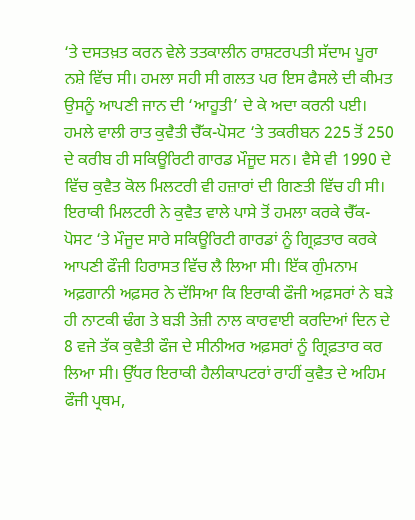‘ਤੇ ਦਸਤਖ਼ਤ ਕਰਨ ਵੇਲੇ ਤਤਕਾਲੀਨ ਰਾਸ਼ਟਰਪਤੀ ਸੱਦਾਮ ਪੂਰਾ ਨਸ਼ੇ ਵਿੱਚ ਸੀ। ਹਮਲਾ ਸਹੀ ਸੀ ਗਲਤ ਪਰ ਇਸ ਫੈਸਲੇ ਦੀ ਕੀਮਤ ਉਸਨੂੰ ਆਪਣੀ ਜਾਨ ਦੀ ‘ਆਹੂਤੀ’ ਦੇ ਕੇ ਅਦਾ ਕਰਨੀ ਪਈ। ਹਮਲੇ ਵਾਲੀ ਰਾਤ ਕੁਵੈਤੀ ਚੈੱਕ-ਪੋਸਟ ‘ਤੇ ਤਕਰੀਬਨ 225 ਤੋਂ 250 ਦੇ ਕਰੀਬ ਹੀ ਸਕਿਊਰਿਟੀ ਗਾਰਡ ਮੌਜੂਦ ਸਨ। ਵੈਸੇ ਵੀ 1990 ਦੇ ਵਿੱਚ ਕੁਵੈਤ ਕੋਲ ਮਿਲਟਰੀ ਵੀ ਹਜ਼ਾਰਾਂ ਦੀ ਗਿਣਤੀ ਵਿੱਚ ਹੀ ਸੀ। ਇਰਾਕੀ ਮਿਲਟਰੀ ਨੇ ਕੁਵੈਤ ਵਾਲੇ ਪਾਸੇ ਤੋਂ ਹਮਲਾ ਕਰਕੇ ਚੈੱਕ-ਪੋਸਟ ‘ਤੇ ਮੌਜੂਦ ਸਾਰੇ ਸਕਿਊਰਿਟੀ ਗਾਰਡਾਂ ਨੂੰ ਗ੍ਰਿਫ਼ਤਾਰ ਕਰਕੇ ਆਪਣੀ ਫੌਜੀ ਹਿਰਾਸਤ ਵਿੱਚ ਲੈ ਲਿਆ ਸੀ। ਇੱਕ ਗੁੰਮਨਾਮ ਅਫ਼ਗਾਨੀ ਅਫ਼ਸਰ ਨੇ ਦੱਸਿਆ ਕਿ ਇਰਾਕੀ ਫੌਜੀ ਅਫ਼ਸਰਾਂ ਨੇ ਬੜੇ ਹੀ ਨਾਟਕੀ ਢੰਗ ਤੇ ਬੜੀ ਤੇਜ਼ੀ ਨਾਲ ਕਾਰਵਾਈ ਕਰਦਿਆਂ ਦਿਨ ਦੇ 8 ਵਜੇ ਤੱਕ ਕੁਵੈਤੀ ਫੌਜ ਦੇ ਸੀਨੀਅਰ ਅਫ਼ਸਰਾਂ ਨੂੰ ਗ੍ਰਿਫ਼ਤਾਰ ਕਰ ਲਿਆ ਸੀ। ਉੱਧਰ ਇਰਾਕੀ ਹੈਲੀਕਾਪਟਰਾਂ ਰਾਹੀਂ ਕੁਵੈਤ ਦੇ ਅਹਿਮ ਫੌਜੀ ਪ੍ਰਥਮ,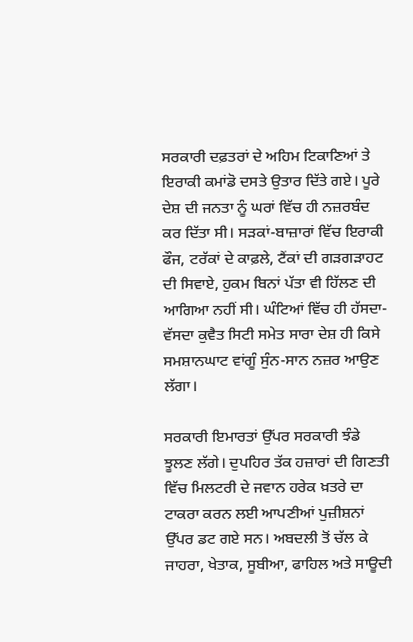ਸਰਕਾਰੀ ਦਫ਼ਤਰਾਂ ਦੇ ਅਹਿਮ ਟਿਕਾਣਿਆਂ ਤੇ ਇਰਾਕੀ ਕਮਾਂਡੋ ਦਸਤੇ ਉਤਾਰ ਦਿੱਤੇ ਗਏ। ਪੂਰੇ ਦੇਸ਼ ਦੀ ਜਨਤਾ ਨੂੰ ਘਰਾਂ ਵਿੱਚ ਹੀ ਨਜ਼ਰਬੰਦ ਕਰ ਦਿੱਤਾ ਸੀ। ਸੜਕਾਂ-ਬਾਜ਼ਾਰਾਂ ਵਿੱਚ ਇਰਾਕੀ ਫੌਜ, ਟਰੱਕਾਂ ਦੇ ਕਾਫ਼ਲੇ, ਟੈਂਕਾਂ ਦੀ ਗੜਗੜਾਹਟ ਦੀ ਸਿਵਾਏ, ਹੁਕਮ ਬਿਨਾਂ ਪੱਤਾ ਵੀ ਹਿੱਲਣ ਦੀ ਆਗਿਆ ਨਹੀਂ ਸੀ। ਘੰਟਿਆਂ ਵਿੱਚ ਹੀ ਹੱਸਦਾ-ਵੱਸਦਾ ਕੁਵੈਤ ਸਿਟੀ ਸਮੇਤ ਸਾਰਾ ਦੇਸ਼ ਹੀ ਕਿਸੇ ਸਮਸ਼ਾਨਘਾਟ ਵਾਂਗੂੰ ਸੁੰਨ-ਸਾਨ ਨਜ਼ਰ ਆਉਣ ਲੱਗਾ।

ਸਰਕਾਰੀ ਇਮਾਰਤਾਂ ਉੱਪਰ ਸਰਕਾਰੀ ਝੰਡੇ ਝੂਲਣ ਲੱਗੇ। ਦੁਪਹਿਰ ਤੱਕ ਹਜ਼ਾਰਾਂ ਦੀ ਗਿਣਤੀ ਵਿੱਚ ਮਿਲਟਰੀ ਦੇ ਜਵਾਨ ਹਰੇਕ ਖ਼ਤਰੇ ਦਾ ਟਾਕਰਾ ਕਰਨ ਲਈ ਆਪਣੀਆਂ ਪੁਜ਼ੀਸ਼ਨਾਂ ਉੱਪਰ ਡਟ ਗਏ ਸਨ। ਅਬਦਲੀ ਤੋਂ ਚੱਲ ਕੇ ਜਾਹਰਾ, ਖੇਤਾਕ, ਸੂਬੀਆ, ਫਾਹਿਲ ਅਤੇ ਸਾਊਦੀ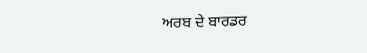ਅਰਬ ਦੇ ਬਾਰਡਰ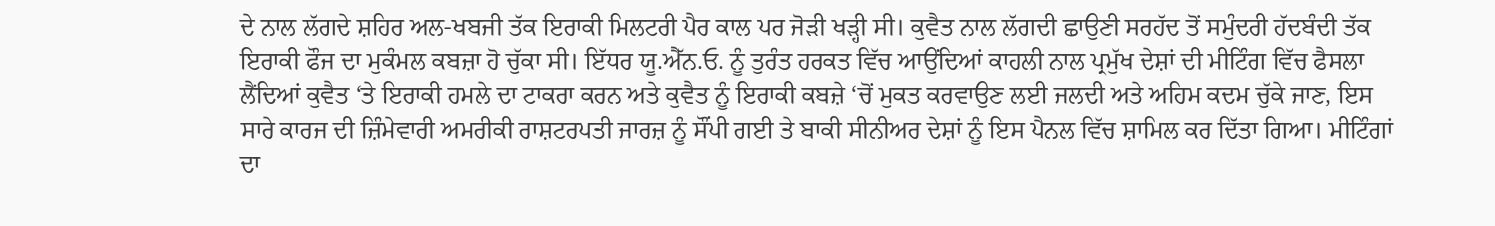ਦੇ ਨਾਲ ਲੱਗਦੇ ਸ਼ਹਿਰ ਅਲ-ਖਬਜੀ ਤੱਕ ਇਰਾਕੀ ਮਿਲਟਰੀ ਪੈਰ ਕਾਲ ਪਰ ਜੋੜੀ ਖੜ੍ਹੀ ਸੀ। ਕੁਵੈਤ ਨਾਲ ਲੱਗਦੀ ਛਾਉਣੀ ਸਰਹੱਦ ਤੋਂ ਸਮੁੰਦਰੀ ਹੱਦਬੰਦੀ ਤੱਕ ਇਰਾਕੀ ਫੌਜ ਦਾ ਮੁਕੰਮਲ ਕਬਜ਼ਾ ਹੋ ਚੁੱਕਾ ਸੀ। ਇੱਧਰ ਯੂ.ਐੱਨ.ਓ. ਨੂੰ ਤੁਰੰਤ ਹਰਕਤ ਵਿੱਚ ਆਉਂਦਿਆਂ ਕਾਹਲੀ ਨਾਲ ਪ੍ਰਮੁੱਖ ਦੇਸ਼ਾਂ ਦੀ ਮੀਟਿੰਗ ਵਿੱਚ ਫੈਸਲਾ ਲੈਂਦਿਆਂ ਕੁਵੈਤ ‘ਤੇ ਇਰਾਕੀ ਹਮਲੇ ਦਾ ਟਾਕਰਾ ਕਰਨ ਅਤੇ ਕੁਵੈਤ ਨੂੰ ਇਰਾਕੀ ਕਬਜ਼ੇ ‘ਚੋਂ ਮੁਕਤ ਕਰਵਾਉਣ ਲਈ ਜਲਦੀ ਅਤੇ ਅਹਿਮ ਕਦਮ ਚੁੱਕੇ ਜਾਣ, ਇਸ ਸਾਰੇ ਕਾਰਜ ਦੀ ਜ਼ਿੰਮੇਵਾਰੀ ਅਮਰੀਕੀ ਰਾਸ਼ਟਰਪਤੀ ਜਾਰਜ਼ ਨੂੰ ਸੌਂਪੀ ਗਈ ਤੇ ਬਾਕੀ ਸੀਨੀਅਰ ਦੇਸ਼ਾਂ ਨੂੰ ਇਸ ਪੈਨਲ ਵਿੱਚ ਸ਼ਾਮਿਲ ਕਰ ਦਿੱਤਾ ਗਿਆ। ਮੀਟਿੰਗਾਂ ਦਾ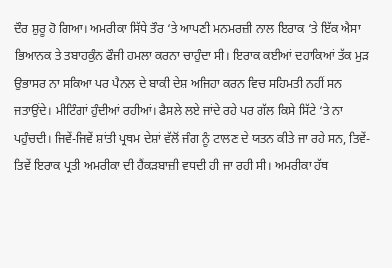ਦੌਰ ਸ਼ੁਰੂ ਹੋ ਗਿਆ। ਅਮਰੀਕਾ ਸਿੱਧੇ ਤੌਰ ‘ਤੇ ਆਪਣੀ ਮਨਮਰਜ਼ੀ ਨਾਲ ਇਰਾਕ ‘ਤੇ ਇੱਕ ਐਸਾ ਭਿਆਨਕ ਤੇ ਤਬਾਹਕੁੰਨ ਫੌਜੀ ਹਮਲਾ ਕਰਨਾ ਚਾਹੁੰਦਾ ਸੀ। ਇਰਾਕ ਕਈਆਂ ਦਹਾਕਿਆਂ ਤੱਕ ਮੁੜ ਉਭਾਸਰ ਨਾ ਸਕਿਆ ਪਰ ਪੈਨਲ ਦੇ ਬਾਕੀ ਦੇਸ਼ ਅਜਿਹਾ ਕਰਨ ਵਿਚ ਸਹਿਮਤੀ ਨਹੀਂ ਸਨ ਜਤਾਉਂਦੇ। ਮੀਟਿੰਗਾਂ ਹੁੰਦੀਆਂ ਰਹੀਆਂ। ਫੈਸਲੇ ਲਏ ਜਾਂਦੇ ਰਹੇ ਪਰ ਗੱਲ ਕਿਸੇ ਸਿੱਟੇ ‘ਤੇ ਨਾ ਪਹੁੰਚਦੀ। ਜਿਵੇਂ-ਜਿਵੇਂ ਸ਼ਾਂਤੀ ਪ੍ਰਥਮ ਦੇਸ਼ਾਂ ਵੱਲੋਂ ਜੰਗ ਨੂੰ ਟਾਲਣ ਦੇ ਯਤਨ ਕੀਤੇ ਜਾ ਰਹੇ ਸਨ, ਤਿਵੇਂ-ਤਿਵੇਂ ਇਰਾਕ ਪ੍ਰਤੀ ਅਮਰੀਕਾ ਦੀ ਹੈਂਕੜਬਾਜ਼ੀ ਵਧਦੀ ਹੀ ਜਾ ਰਹੀ ਸੀ। ਅਮਰੀਕਾ ਹੱਥ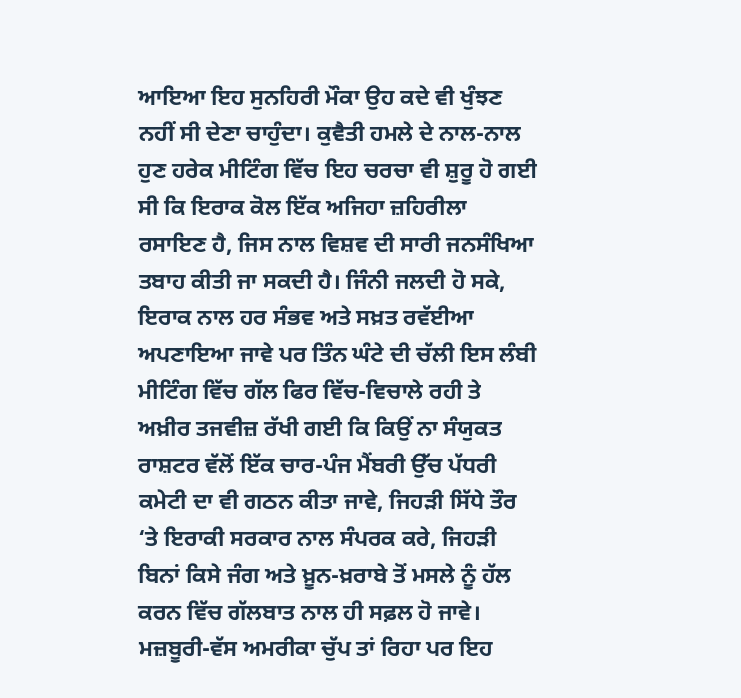ਆਇਆ ਇਹ ਸੁਨਹਿਰੀ ਮੌਕਾ ਉਹ ਕਦੇ ਵੀ ਖੁੰਝਣ ਨਹੀਂ ਸੀ ਦੇਣਾ ਚਾਹੁੰਦਾ। ਕੁਵੈਤੀ ਹਮਲੇ ਦੇ ਨਾਲ-ਨਾਲ ਹੁਣ ਹਰੇਕ ਮੀਟਿੰਗ ਵਿੱਚ ਇਹ ਚਰਚਾ ਵੀ ਸ਼ੁਰੂ ਹੋ ਗਈ ਸੀ ਕਿ ਇਰਾਕ ਕੋਲ ਇੱਕ ਅਜਿਹਾ ਜ਼ਹਿਰੀਲਾ ਰਸਾਇਣ ਹੈ, ਜਿਸ ਨਾਲ ਵਿਸ਼ਵ ਦੀ ਸਾਰੀ ਜਨਸੰਖਿਆ ਤਬਾਹ ਕੀਤੀ ਜਾ ਸਕਦੀ ਹੈ। ਜਿੰਨੀ ਜਲਦੀ ਹੋ ਸਕੇ, ਇਰਾਕ ਨਾਲ ਹਰ ਸੰਭਵ ਅਤੇ ਸਖ਼ਤ ਰਵੱਈਆ ਅਪਣਾਇਆ ਜਾਵੇ ਪਰ ਤਿੰਨ ਘੰਟੇ ਦੀ ਚੱਲੀ ਇਸ ਲੰਬੀ ਮੀਟਿੰਗ ਵਿੱਚ ਗੱਲ ਫਿਰ ਵਿੱਚ-ਵਿਚਾਲੇ ਰਹੀ ਤੇ ਅਖ਼ੀਰ ਤਜਵੀਜ਼ ਰੱਖੀ ਗਈ ਕਿ ਕਿਉਂ ਨਾ ਸੰਯੁਕਤ ਰਾਸ਼ਟਰ ਵੱਲੋਂ ਇੱਕ ਚਾਰ-ਪੰਜ ਮੈਂਬਰੀ ਉੱਚ ਪੱਧਰੀ ਕਮੇਟੀ ਦਾ ਵੀ ਗਠਨ ਕੀਤਾ ਜਾਵੇ, ਜਿਹੜੀ ਸਿੱਧੇ ਤੌਰ ‘ਤੇ ਇਰਾਕੀ ਸਰਕਾਰ ਨਾਲ ਸੰਪਰਕ ਕਰੇ, ਜਿਹੜੀ ਬਿਨਾਂ ਕਿਸੇ ਜੰਗ ਅਤੇ ਖ਼ੂਨ-ਖ਼ਰਾਬੇ ਤੋਂ ਮਸਲੇ ਨੂੰ ਹੱਲ ਕਰਨ ਵਿੱਚ ਗੱਲਬਾਤ ਨਾਲ ਹੀ ਸਫ਼ਲ ਹੋ ਜਾਵੇ। ਮਜ਼ਬੂਰੀ-ਵੱਸ ਅਮਰੀਕਾ ਚੁੱਪ ਤਾਂ ਰਿਹਾ ਪਰ ਇਹ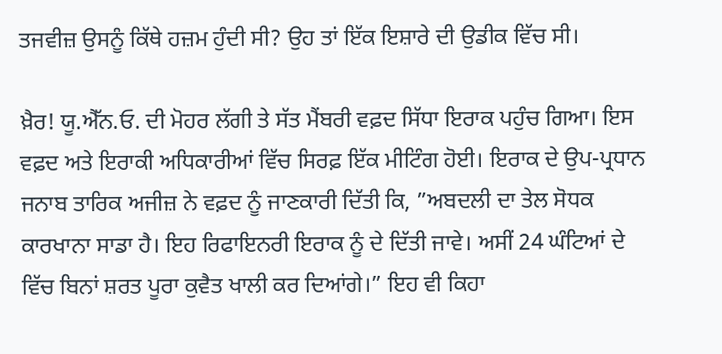ਤਜਵੀਜ਼ ਉਸਨੂੰ ਕਿੱਥੇ ਹਜ਼ਮ ਹੁੰਦੀ ਸੀ? ਉਹ ਤਾਂ ਇੱਕ ਇਸ਼ਾਰੇ ਦੀ ਉਡੀਕ ਵਿੱਚ ਸੀ।

ਖ਼ੈਰ! ਯੂ.ਐੱਨ.ਓ. ਦੀ ਮੋਹਰ ਲੱਗੀ ਤੇ ਸੱਤ ਮੈਂਬਰੀ ਵਫ਼ਦ ਸਿੱਧਾ ਇਰਾਕ ਪਹੁੰਚ ਗਿਆ। ਇਸ ਵਫ਼ਦ ਅਤੇ ਇਰਾਕੀ ਅਧਿਕਾਰੀਆਂ ਵਿੱਚ ਸਿਰਫ਼ ਇੱਕ ਮੀਟਿੰਗ ਹੋਈ। ਇਰਾਕ ਦੇ ਉਪ-ਪ੍ਰਧਾਨ ਜਨਾਬ ਤਾਰਿਕ ਅਜੀਜ਼ ਨੇ ਵਫ਼ਦ ਨੂੰ ਜਾਣਕਾਰੀ ਦਿੱਤੀ ਕਿ, ”ਅਬਦਲੀ ਦਾ ਤੇਲ ਸੋਧਕ ਕਾਰਖਾਨਾ ਸਾਡਾ ਹੈ। ਇਹ ਰਿਫਾਇਨਰੀ ਇਰਾਕ ਨੂੰ ਦੇ ਦਿੱਤੀ ਜਾਵੇ। ਅਸੀਂ 24 ਘੰਟਿਆਂ ਦੇ ਵਿੱਚ ਬਿਨਾਂ ਸ਼ਰਤ ਪੂਰਾ ਕੁਵੈਤ ਖਾਲੀ ਕਰ ਦਿਆਂਗੇ।” ਇਹ ਵੀ ਕਿਹਾ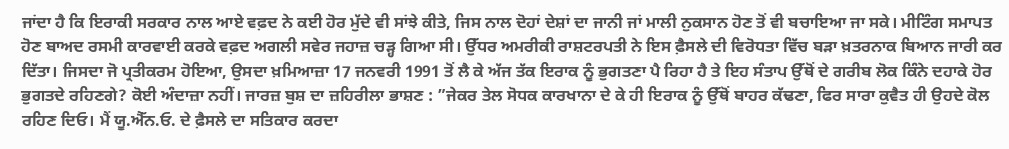ਜਾਂਦਾ ਹੈ ਕਿ ਇਰਾਕੀ ਸਰਕਾਰ ਨਾਲ ਆਏ ਵਫ਼ਦ ਨੇ ਕਈ ਹੋਰ ਮੁੱਦੇ ਵੀ ਸਾਂਝੇ ਕੀਤੇ, ਜਿਸ ਨਾਲ ਦੋਹਾਂ ਦੇਸ਼ਾਂ ਦਾ ਜਾਨੀ ਜਾਂ ਮਾਲੀ ਨੁਕਸਾਨ ਹੋਣ ਤੋਂ ਵੀ ਬਚਾਇਆ ਜਾ ਸਕੇ। ਮੀਟਿੰਗ ਸਮਾਪਤ ਹੋਣ ਬਾਅਦ ਰਸਮੀ ਕਾਰਵਾਈ ਕਰਕੇ ਵਫ਼ਦ ਅਗਲੀ ਸਵੇਰ ਜਹਾਜ਼ ਚੜ੍ਹ ਗਿਆ ਸੀ। ਉੱਧਰ ਅਮਰੀਕੀ ਰਾਸ਼ਟਰਪਤੀ ਨੇ ਇਸ ਫ਼ੈਸਲੇ ਦੀ ਵਿਰੋਧਤਾ ਵਿੱਚ ਬੜਾ ਖ਼ਤਰਨਾਕ ਬਿਆਨ ਜਾਰੀ ਕਰ ਦਿੱਤਾ। ਜਿਸਦਾ ਜੋ ਪ੍ਰਤੀਕਰਮ ਹੋਇਆ, ਉਸਦਾ ਖ਼ਮਿਆਜ਼ਾ 17 ਜਨਵਰੀ 1991 ਤੋਂ ਲੈ ਕੇ ਅੱਜ ਤੱਕ ਇਰਾਕ ਨੂੰ ਭੁਗਤਣਾ ਪੈ ਰਿਹਾ ਹੈ ਤੇ ਇਹ ਸੰਤਾਪ ਉੱਥੋਂ ਦੇ ਗਰੀਬ ਲੋਕ ਕਿੰਨੇ ਦਹਾਕੇ ਹੋਰ ਭੁਗਤਦੇ ਰਹਿਣਗੇ? ਕੋਈ ਅੰਦਾਜ਼ਾ ਨਹੀਂ। ਜਾਰਜ਼ ਬੁਸ਼ ਦਾ ਜ਼ਹਿਰੀਲਾ ਭਾਸ਼ਣ : ”ਜੇਕਰ ਤੇਲ ਸੋਧਕ ਕਾਰਖਾਨਾ ਦੇ ਕੇ ਹੀ ਇਰਾਕ ਨੂੰ ਉੱਥੋਂ ਬਾਹਰ ਕੱਢਣਾ, ਫਿਰ ਸਾਰਾ ਕੁਵੈਤ ਹੀ ਉਹਦੇ ਕੋਲ ਰਹਿਣ ਦਿਓ। ਮੈਂ ਯੂ.ਐੱਨ.ਓ. ਦੇ ਫ਼ੈਸਲੇ ਦਾ ਸਤਿਕਾਰ ਕਰਦਾ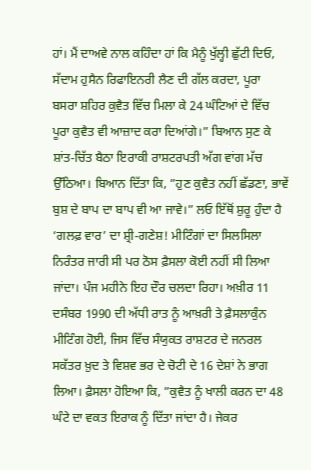ਹਾਂ। ਮੈਂ ਦਾਅਵੇ ਨਾਲ ਕਹਿੰਦਾ ਹਾਂ ਕਿ ਮੈਨੂੰ ਖੁੱਲ੍ਹੀ ਛੁੱਟੀ ਦਿਓ, ਸੱਦਾਮ ਹੁਸੈਨ ਰਿਫਾਇਨਰੀ ਲੈਣ ਦੀ ਗੱਲ ਕਰਦਾ, ਪੂਰਾ ਬਸਰਾ ਸ਼ਹਿਰ ਕੁਵੈਤ ਵਿੱਚ ਮਿਲਾ ਕੇ 24 ਘੰਟਿਆਂ ਦੇ ਵਿੱਚ ਪੂਰਾ ਕੁਵੈਤ ਵੀ ਆਜ਼ਾਦ ਕਰਾ ਦਿਆਂਗੇ।” ਬਿਆਨ ਸੁਣ ਕੇ ਸ਼ਾਂਤ-ਚਿੱਤ ਬੈਠਾ ਇਰਾਕੀ ਰਾਸ਼ਟਰਪਤੀ ਅੱਗ ਵਾਂਗ ਮੱਚ ਉੱਠਿਆ। ਬਿਆਨ ਦਿੱਤਾ ਕਿ, ”ਹੁਣ ਕੁਵੈਤ ਨਹੀਂ ਛੱਡਣਾ, ਭਾਵੇਂ ਬੁਸ਼ ਦੇ ਬਾਪ ਦਾ ਬਾਪ ਵੀ ਆ ਜਾਵੇ।” ਲਓ ਇੱਥੋਂ ਸ਼ੁਰੂ ਹੁੰਦਾ ਹੈ ‘ਗਲਫ਼ ਵਾਰ’ ਦਾ ਸ਼੍ਰੀ-ਗਣੇਸ਼! ਮੀਟਿੰਗਾਂ ਦਾ ਸਿਲਸਿਲਾ ਨਿਰੰਤਰ ਜਾਰੀ ਸੀ ਪਰ ਠੋਸ ਫ਼ੈਸਲਾ ਕੋਈ ਨਹੀਂ ਸੀ ਲਿਆ ਜਾਂਦਾ। ਪੰਜ ਮਹੀਨੇ ਇਹ ਦੌਰ ਚਲਦਾ ਰਿਹਾ। ਅਖ਼ੀਰ 11 ਦਸੰਬਰ 1990 ਦੀ ਅੱਧੀ ਰਾਤ ਨੂੰ ਆਖ਼ਰੀ ਤੇ ਫ਼ੈਸਲਾਕੁੰਨ ਮੀਟਿੰਗ ਹੋਈ, ਜਿਸ ਵਿੱਚ ਸੰਯੁਕਤ ਰਾਸ਼ਟਰ ਦੇ ਜਨਰਲ ਸਕੱਤਰ ਖ਼ੁਦ ਤੇ ਵਿਸ਼ਵ ਭਰ ਦੇ ਚੋਟੀ ਦੇ 16 ਦੇਸ਼ਾਂ ਨੇ ਭਾਗ ਲਿਆ। ਫ਼ੈਸਲਾ ਹੋਇਆ ਕਿ, ”ਕੁਵੈਤ ਨੂੰ ਖਾਲੀ ਕਰਨ ਦਾ 48 ਘੰਟੇ ਦਾ ਵਕਤ ਇਰਾਕ ਨੂੰ ਦਿੱਤਾ ਜਾਂਦਾ ਹੈ। ਜੇਕਰ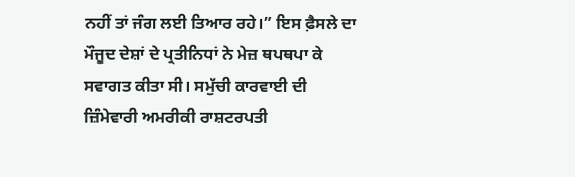ਨਹੀਂ ਤਾਂ ਜੰਗ ਲਈ ਤਿਆਰ ਰਹੇ।” ਇਸ ਫ਼ੈਸਲੇ ਦਾ ਮੌਜੂਦ ਦੇਸ਼ਾਂ ਦੇ ਪ੍ਰਤੀਨਿਧਾਂ ਨੇ ਮੇਜ਼ ਥਪਥਪਾ ਕੇ ਸਵਾਗਤ ਕੀਤਾ ਸੀ। ਸਮੁੱਚੀ ਕਾਰਵਾਈ ਦੀ ਜ਼ਿੰਮੇਵਾਰੀ ਅਮਰੀਕੀ ਰਾਸ਼ਟਰਪਤੀ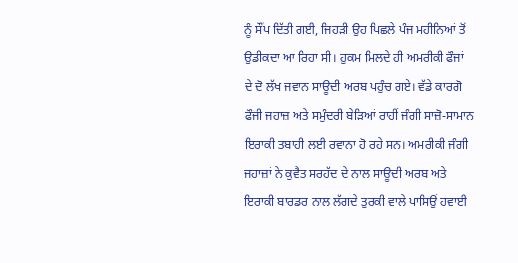ਨੂੰ ਸੌਂਪ ਦਿੱਤੀ ਗਈ, ਜਿਹੜੀ ਉਹ ਪਿਛਲੇ ਪੰਜ ਮਹੀਨਿਆਂ ਤੋਂ ਉਡੀਕਦਾ ਆ ਰਿਹਾ ਸੀ। ਹੁਕਮ ਮਿਲਦੇ ਹੀ ਅਮਰੀਕੀ ਫੌਜਾਂ ਦੇ ਦੋ ਲੱਖ ਜਵਾਨ ਸਾਊਦੀ ਅਰਬ ਪਹੁੰਚ ਗਏ। ਵੱਡੇ ਕਾਰਗੋ ਫੌਜੀ ਜਹਾਜ਼ ਅਤੇ ਸਮੁੰਦਰੀ ਬੇੜਿਆਂ ਰਾਹੀਂ ਜੰਗੀ ਸਾਜ਼ੋ-ਸਾਮਾਨ ਇਰਾਕੀ ਤਬਾਹੀ ਲਈ ਰਵਾਨਾ ਹੋ ਰਹੇ ਸਨ। ਅਮਰੀਕੀ ਜੰਗੀ ਜਹਾਜ਼ਾਂ ਨੇ ਕੁਵੈਤ ਸਰਹੱਦ ਦੇ ਨਾਲ ਸਾਊਦੀ ਅਰਬ ਅਤੇ ਇਰਾਕੀ ਬਾਰਡਰ ਨਾਲ ਲੱਗਦੇ ਤੁਰਕੀ ਵਾਲੇ ਪਾਸਿਉਂ ਹਵਾਈ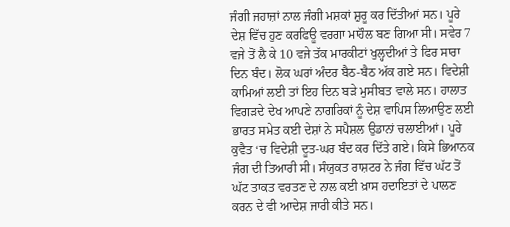ਜੰਗੀ ਜਹਾਜ਼ਾਂ ਨਾਲ ਜੰਗੀ ਮਸ਼ਕਾਂ ਸ਼ੁਰੂ ਕਰ ਦਿੱਤੀਆਂ ਸਨ। ਪੂਰੇ ਦੇਸ਼ ਵਿੱਚ ਹੁਣ ਕਰਫਿਊ ਵਰਗਾ ਮਾਹੌਲ ਬਣ ਗਿਆ ਸੀ। ਸਵੇਰ 7 ਵਜੇ ਤੋਂ ਲੈ ਕੇ 10 ਵਜੇ ਤੱਕ ਮਾਰਕੀਟਾਂ ਖੁਲ੍ਹਦੀਆਂ ਤੇ ਫਿਰ ਸਾਰਾ ਦਿਨ ਬੰਦ। ਲੋਕ ਘਰਾਂ ਅੰਦਰ ਬੈਠ-ਬੈਠ ਅੱਕ ਗਏ ਸਨ। ਵਿਦੇਸ਼ੀ ਕਾਮਿਆਂ ਲਈ ਤਾਂ ਇਹ ਦਿਨ ਬੜੇ ਮੁਸੀਬਤ ਵਾਲੇ ਸਨ। ਹਾਲਾਤ ਵਿਗੜਦੇ ਦੇਖ ਆਪਣੇ ਨਾਗਰਿਕਾਂ ਨੂੰ ਦੇਸ਼ ਵਾਪਿਸ ਲਿਆਉਣ ਲਈ ਭਾਰਤ ਸਮੇਤ ਕਈ ਦੇਸ਼ਾਂ ਨੇ ਸਪੈਸ਼ਲ ਉਡਾਨਾਂ ਚਲਾਈਆਂ। ਪੂਰੇ ਕੁਵੈਤ ‘ਚ ਵਿਦੇਸ਼ੀ ਦੂਤ-ਘਰ ਬੰਦ ਕਰ ਦਿੱਤੇ ਗਏ। ਕਿਸੇ ਭਿਆਨਕ ਜੰਗ ਦੀ ਤਿਆਰੀ ਸੀ। ਸੰਯੁਕਤ ਰਾਸ਼ਟਰ ਨੇ ਜੰਗ ਵਿੱਚ ਘੱਟ ਤੋਂ ਘੱਟ ਤਾਕਤ ਵਰਤਣ ਦੇ ਨਾਲ ਕਈ ਖ਼ਾਸ ਹਦਾਇਤਾਂ ਦੇ ਪਾਲਣ ਕਰਨ ਦੇ ਵੀ ਆਦੇਸ਼ ਜਾਰੀ ਕੀਤੇ ਸਨ।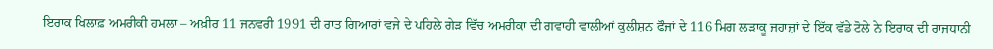ਇਰਾਕ ਖਿਲਾਫ਼ ਅਮਰੀਕੀ ਹਮਲਾ – ਅਖ਼ੀਰ 11 ਜਨਵਰੀ 1991 ਦੀ ਰਾਤ ਗਿਆਰਾਂ ਵਜੇ ਦੇ ਪਹਿਲੇ ਗੇੜ ਵਿੱਚ ਅਮਰੀਕਾ ਦੀ ਗਵਾਹੀ ਵਾਲੀਆਂ ਕੁਲੀਸ਼ਨ ਫੌਜਾਂ ਦੇ 116 ਮਿਗ ਲੜਾਕੂ ਜਹਾਜ਼ਾਂ ਦੇ ਇੱਕ ਵੱਡੇ ਟੋਲੇ ਨੇ ਇਰਾਕ ਦੀ ਰਾਜਧਾਨੀ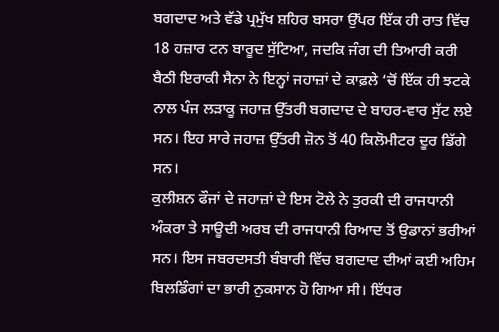ਬਗਦਾਦ ਅਤੇ ਵੱਡੇ ਪ੍ਰਮੁੱਖ ਸ਼ਹਿਰ ਬਸਰਾ ਉੱਪਰ ਇੱਕ ਹੀ ਰਾਤ ਵਿੱਚ 18 ਹਜ਼ਾਰ ਟਨ ਬਾਰੂਦ ਸੁੱਟਿਆ, ਜਦਕਿ ਜੰਗ ਦੀ ਤਿਆਰੀ ਕਰੀ ਬੈਠੀ ਇਰਾਕੀ ਸੈਨਾ ਨੇ ਇਨ੍ਹਾਂ ਜਹਾਜ਼ਾਂ ਦੇ ਕਾਫ਼ਲੇ ‘ਚੋਂ ਇੱਕ ਹੀ ਝਟਕੇ ਨਾਲ ਪੰਜ ਲੜਾਕੂ ਜਹਾਜ਼ ਉੱਤਰੀ ਬਗਦਾਦ ਦੇ ਬਾਹਰ-ਵਾਰ ਸੁੱਟ ਲਏ ਸਨ। ਇਹ ਸਾਰੇ ਜਹਾਜ਼ ਉੱਤਰੀ ਜ਼ੋਨ ਤੋਂ 40 ਕਿਲੋਮੀਟਰ ਦੂਰ ਡਿੱਗੇ ਸਨ।
ਕੁਲੀਸ਼ਨ ਫੌਜਾਂ ਦੇ ਜਹਾਜ਼ਾਂ ਦੇ ਇਸ ਟੋਲੇ ਨੇ ਤੁਰਕੀ ਦੀ ਰਾਜਧਾਨੀ ਅੰਕਰਾ ਤੇ ਸਾਊਦੀ ਅਰਬ ਦੀ ਰਾਜਧਾਨੀ ਰਿਆਦ ਤੋਂ ਉਡਾਨਾਂ ਭਰੀਆਂ ਸਨ। ਇਸ ਜਬਰਦਸਤੀ ਬੰਬਾਰੀ ਵਿੱਚ ਬਗਦਾਦ ਦੀਆਂ ਕਈ ਅਹਿਮ ਬਿਲਡਿੰਗਾਂ ਦਾ ਭਾਰੀ ਨੁਕਸਾਨ ਹੋ ਗਿਆ ਸੀ। ਇੱਧਰ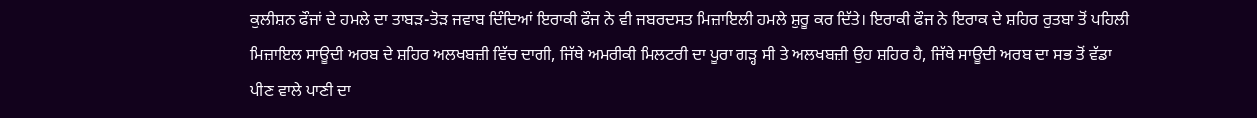ਕੁਲੀਸ਼ਨ ਫੌਜਾਂ ਦੇ ਹਮਲੇ ਦਾ ਤਾਬੜ-ਤੋੜ ਜਵਾਬ ਦਿੰਦਿਆਂ ਇਰਾਕੀ ਫੌਜ ਨੇ ਵੀ ਜਬਰਦਸਤ ਮਿਜ਼ਾਇਲੀ ਹਮਲੇ ਸ਼ੁਰੂ ਕਰ ਦਿੱਤੇ। ਇਰਾਕੀ ਫੌਜ ਨੇ ਇਰਾਕ ਦੇ ਸ਼ਹਿਰ ਰੁਤਬਾ ਤੋਂ ਪਹਿਲੀ ਮਿਜ਼ਾਇਲ ਸਾਊਦੀ ਅਰਬ ਦੇ ਸ਼ਹਿਰ ਅਲਖਬਜ਼ੀ ਵਿੱਚ ਦਾਗੀ, ਜਿੱਥੇ ਅਮਰੀਕੀ ਮਿਲਟਰੀ ਦਾ ਪੂਰਾ ਗੜ੍ਹ ਸੀ ਤੇ ਅਲਖਬਜ਼ੀ ਉਹ ਸ਼ਹਿਰ ਹੈ, ਜਿੱਥੇ ਸਾਊਦੀ ਅਰਬ ਦਾ ਸਭ ਤੋਂ ਵੱਡਾ ਪੀਣ ਵਾਲੇ ਪਾਣੀ ਦਾ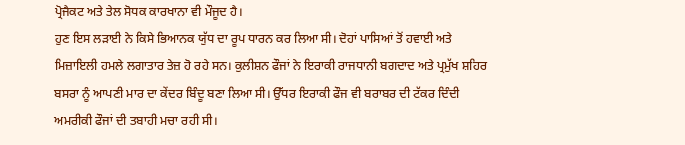ਪ੍ਰੋਜੈਕਟ ਅਤੇ ਤੇਲ ਸੋਧਕ ਕਾਰਖਾਨਾ ਵੀ ਮੌਜੂਦ ਹੈ।
ਹੁਣ ਇਸ ਲੜਾਈ ਨੇ ਕਿਸੇ ਭਿਆਨਕ ਯੁੱਧ ਦਾ ਰੂਪ ਧਾਰਨ ਕਰ ਲਿਆ ਸੀ। ਦੋਹਾਂ ਪਾਸਿਆਂ ਤੋਂ ਹਵਾਈ ਅਤੇ ਮਿਜ਼ਾਇਲੀ ਹਮਲੇ ਲਗਾਤਾਰ ਤੇਜ਼ ਹੋ ਰਹੇ ਸਨ। ਕੁਲੀਸ਼ਨ ਫੌਜਾਂ ਨੇ ਇਰਾਕੀ ਰਾਜਧਾਨੀ ਬਗਦਾਦ ਅਤੇ ਪ੍ਰਮੁੱਖ ਸ਼ਹਿਰ ਬਸਰਾ ਨੂੰ ਆਪਣੀ ਮਾਰ ਦਾ ਕੇਂਦਰ ਬਿੰਦੂ ਬਣਾ ਲਿਆ ਸੀ। ਉੱਧਰ ਇਰਾਕੀ ਫੌਜ ਵੀ ਬਰਾਬਰ ਦੀ ਟੱਕਰ ਦਿੰਦੀ ਅਮਰੀਕੀ ਫੌਜਾਂ ਦੀ ਤਬਾਹੀ ਮਚਾ ਰਹੀ ਸੀ।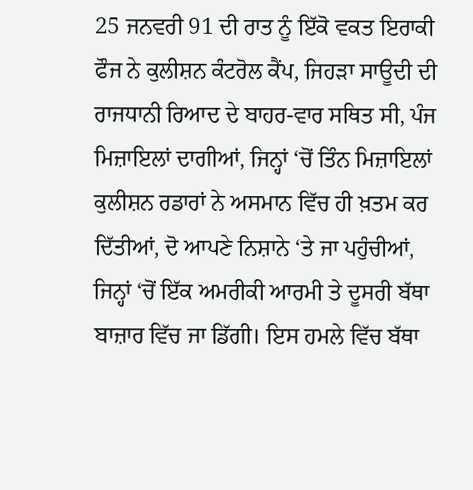25 ਜਨਵਰੀ 91 ਦੀ ਰਾਤ ਨੂੰ ਇੱਕੋ ਵਕਤ ਇਰਾਕੀ ਫੌਜ ਨੇ ਕੁਲੀਸ਼ਨ ਕੰਟਰੋਲ ਕੈਂਪ, ਜਿਹੜਾ ਸਾਊਦੀ ਦੀ ਰਾਜਧਾਨੀ ਰਿਆਦ ਦੇ ਬਾਹਰ-ਵਾਰ ਸਥਿਤ ਸੀ, ਪੰਜ ਮਿਜ਼ਾਇਲਾਂ ਦਾਗੀਆਂ, ਜਿਨ੍ਹਾਂ ‘ਚੋਂ ਤਿੰਨ ਮਿਜ਼ਾਇਲਾਂ ਕੁਲੀਸ਼ਨ ਰਡਾਰਾਂ ਨੇ ਅਸਮਾਨ ਵਿੱਚ ਹੀ ਖ਼ਤਮ ਕਰ ਦਿੱਤੀਆਂ, ਦੋ ਆਪਣੇ ਨਿਸ਼ਾਨੇ ‘ਤੇ ਜਾ ਪਹੁੰਚੀਆਂ, ਜਿਨ੍ਹਾਂ ‘ਚੋਂ ਇੱਕ ਅਮਰੀਕੀ ਆਰਮੀ ਤੇ ਦੂਸਰੀ ਬੱਥਾ ਬਾਜ਼ਾਰ ਵਿੱਚ ਜਾ ਡਿੱਗੀ। ਇਸ ਹਮਲੇ ਵਿੱਚ ਬੱਥਾ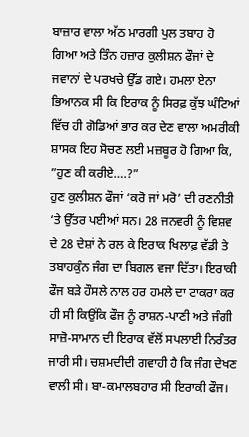ਬਾਜ਼ਾਰ ਵਾਲਾ ਅੱਠ ਮਾਰਗੀ ਪੁਲ ਤਬਾਹ ਹੋ ਗਿਆ ਅਤੇ ਤਿੰਨ ਹਜ਼ਾਰ ਕੁਲੀਸ਼ਨ ਫੌਜਾਂ ਦੇ ਜਵਾਨਾਂ ਦੇ ਪਰਖਚੇ ਉੱਡ ਗਏ। ਹਮਲਾ ਏਨਾ ਭਿਆਨਕ ਸੀ ਕਿ ਇਰਾਕ ਨੂੰ ਸਿਰਫ਼ ਕੁੱਝ ਘੰਟਿਆਂ ਵਿੱਚ ਹੀ ਗੋਡਿਆਂ ਭਾਰ ਕਰ ਦੇਣ ਵਾਲਾ ਅਮਰੀਕੀ ਸ਼ਾਸਕ ਇਹ ਸੋਚਣ ਲਈ ਮਜ਼ਬੂਰ ਹੋ ਗਿਆ ਕਿ, ”ਹੁਣ ਕੀ ਕਰੀਏ….?”
ਹੁਣ ਕੁਲੀਸ਼ਨ ਫੌਜਾਂ ‘ਕਰੋ ਜਾਂ ਮਰੋ’ ਦੀ ਰਣਨੀਤੀ ‘ਤੇ ਉੱਤਰ ਪਈਆਂ ਸਨ। 28 ਜਨਵਰੀ ਨੂੰ ਵਿਸ਼ਵ ਦੇ 28 ਦੇਸ਼ਾਂ ਨੇ ਰਲ ਕੇ ਇਰਾਕ ਖਿਲਾਫ਼ ਵੱਡੀ ਤੇ ਤਬਾਹਕੁੰਨ ਜੰਗ ਦਾ ਬਿਗਲ ਵਜਾ ਦਿੱਤਾ। ਇਰਾਕੀ ਫੌਜ ਬੜੇ ਹੌਸਲੇ ਨਾਲ ਹਰ ਹਮਲੇ ਦਾ ਟਾਕਰਾ ਕਰ ਹੀ ਸੀ ਕਿਉਂਕਿ ਫੌਜ ਨੂੰ ਰਾਸ਼ਨ-ਪਾਣੀ ਅਤੇ ਜੰਗੀ ਸਾਜ਼ੋ-ਸਾਮਾਨ ਦੀ ਇਰਾਕ ਵੱਲੋਂ ਸਪਲਾਈ ਨਿਰੰਤਰ ਜਾਰੀ ਸੀ। ਚਸ਼ਮਦੀਦੀ ਗਵਾਹੀ ਹੈ ਕਿ ਜੰਗ ਦੇਖਣ ਵਾਲੀ ਸੀ। ਬਾ-ਕਮਾਲਬਹਾਰ ਸੀ ਇਰਾਕੀ ਫੌਜ।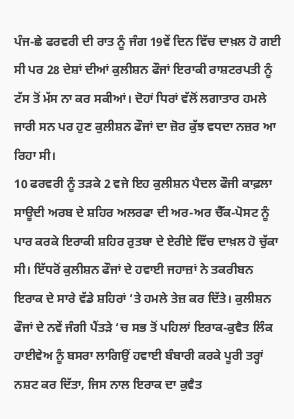ਪੰਜ-ਛੇ ਫਰਵਰੀ ਦੀ ਰਾਤ ਨੂੰ ਜੰਗ 19ਵੇਂ ਦਿਨ ਵਿੱਚ ਦਾਖ਼ਲ ਹੋ ਗਈ ਸੀ ਪਰ 28 ਦੇਸ਼ਾਂ ਦੀਆਂ ਕੁਲੀਸ਼ਨ ਫੌਜਾਂ ਇਰਾਕੀ ਰਾਸ਼ਟਰਪਤੀ ਨੂੰ ਟੱਸ ਤੋਂ ਮੱਸ ਨਾ ਕਰ ਸਕੀਆਂ। ਦੋਹਾਂ ਧਿਰਾਂ ਵੱਲੋਂ ਲਗਾਤਾਰ ਹਮਲੇ ਜਾਰੀ ਸਨ ਪਰ ਹੁਣ ਕੁਲੀਸ਼ਨ ਫੌਜਾਂ ਦਾ ਜ਼ੋਰ ਕੁੱਝ ਵਧਦਾ ਨਜ਼ਰ ਆ ਰਿਹਾ ਸੀ।
10 ਫਰਵਰੀ ਨੂੰ ਤੜਕੇ 2 ਵਜੇ ਇਹ ਕੁਲੀਸ਼ਨ ਪੈਦਲ ਫੌਜੀ ਕਾਫ਼ਲਾ ਸਾਊਦੀ ਅਰਬ ਦੇ ਸ਼ਹਿਰ ਅਲਰਫਾ ਦੀ ਅਰ-ਅਰ ਚੈੱਕ-ਪੋਸਟ ਨੂੰ ਪਾਰ ਕਰਕੇ ਇਰਾਕੀ ਸ਼ਹਿਰ ਰੁਤਬਾ ਦੇ ਏਰੀਏ ਵਿੱਚ ਦਾਖ਼ਲ ਹੋ ਚੁੱਕਾ ਸੀ। ਇੱਧਰੋਂ ਕੁਲੀਸ਼ਨ ਫੌਜਾਂ ਦੇ ਹਵਾਈ ਜਹਾਜ਼ਾਂ ਨੇ ਤਕਰੀਬਨ ਇਰਾਕ ਦੇ ਸਾਰੇ ਵੱਡੇ ਸ਼ਹਿਰਾਂ ‘ਤੇ ਹਮਲੇ ਤੇਜ਼ ਕਰ ਦਿੱਤੇ। ਕੁਲੀਸ਼ਨ ਫੌਜਾਂ ਦੇ ਨਵੇਂ ਜੰਗੀ ਪੈਂਤੜੇ ‘ਚ ਸਭ ਤੋਂ ਪਹਿਲਾਂ ਇਰਾਕ-ਕੁਵੈਤ ਲਿੰਕ ਹਾਈਵੇਅ ਨੂੰ ਬਸਰਾ ਲਾਗਿਉਂ ਹਵਾਈ ਬੰਬਾਰੀ ਕਰਕੇ ਪੂਰੀ ਤਰ੍ਹਾਂ ਨਸ਼ਟ ਕਰ ਦਿੱਤਾ, ਜਿਸ ਨਾਲ ਇਰਾਕ ਦਾ ਕੁਵੈਤ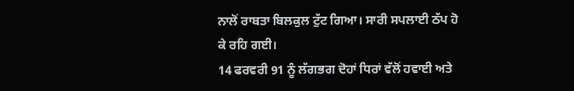ਨਾਲੋਂ ਰਾਬਤਾ ਬਿਲਕੁਲ ਟੁੱਟ ਗਿਆ। ਸਾਰੀ ਸਪਲਾਈ ਠੱਪ ਹੋ ਕੇ ਰਹਿ ਗਈ।
14 ਫਰਵਰੀ 91 ਨੂੰ ਲੱਗਭਗ ਦੋਹਾਂ ਧਿਰਾਂ ਵੱਲੋਂ ਹਵਾਈ ਅਤੇ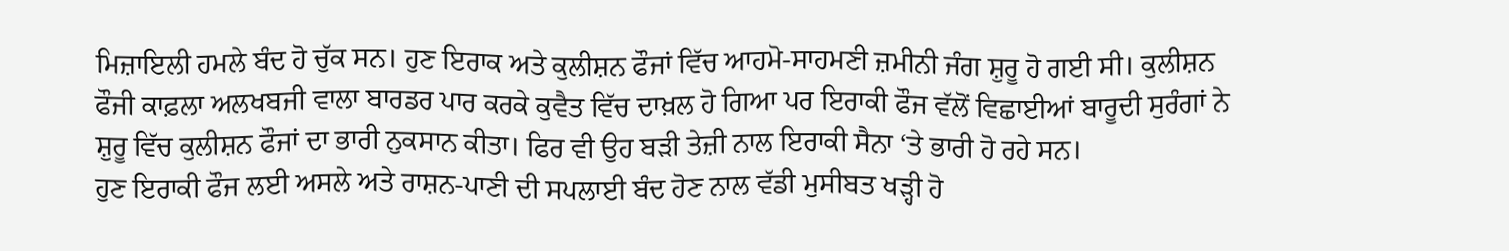ਮਿਜ਼ਾਇਲੀ ਹਮਲੇ ਬੰਦ ਹੋ ਚੁੱਕ ਸਨ। ਹੁਣ ਇਰਾਕ ਅਤੇ ਕੁਲੀਸ਼ਨ ਫੌਜਾਂ ਵਿੱਚ ਆਹਮੋ-ਸਾਹਮਣੀ ਜ਼ਮੀਨੀ ਜੰਗ ਸ਼ੁਰੂ ਹੋ ਗਈ ਸੀ। ਕੁਲੀਸ਼ਨ ਫੌਜੀ ਕਾਫ਼ਲਾ ਅਲਖਬਜੀ ਵਾਲਾ ਬਾਰਡਰ ਪਾਰ ਕਰਕੇ ਕੁਵੈਤ ਵਿੱਚ ਦਾਖ਼ਲ ਹੋ ਗਿਆ ਪਰ ਇਰਾਕੀ ਫੌਜ ਵੱਲੋਂ ਵਿਛਾਈਆਂ ਬਾਰੂਦੀ ਸੁਰੰਗਾਂ ਨੇ ਸ਼ੁਰੂ ਵਿੱਚ ਕੁਲੀਸ਼ਨ ਫੌਜਾਂ ਦਾ ਭਾਰੀ ਨੁਕਸਾਨ ਕੀਤਾ। ਫਿਰ ਵੀ ਉਹ ਬੜੀ ਤੇਜ਼ੀ ਨਾਲ ਇਰਾਕੀ ਸੈਨਾ ‘ਤੇ ਭਾਰੀ ਹੋ ਰਹੇ ਸਨ।
ਹੁਣ ਇਰਾਕੀ ਫੌਜ ਲਈ ਅਸਲੇ ਅਤੇ ਰਾਸ਼ਨ-ਪਾਣੀ ਦੀ ਸਪਲਾਈ ਬੰਦ ਹੋਣ ਨਾਲ ਵੱਡੀ ਮੁਸੀਬਤ ਖੜ੍ਹੀ ਹੋ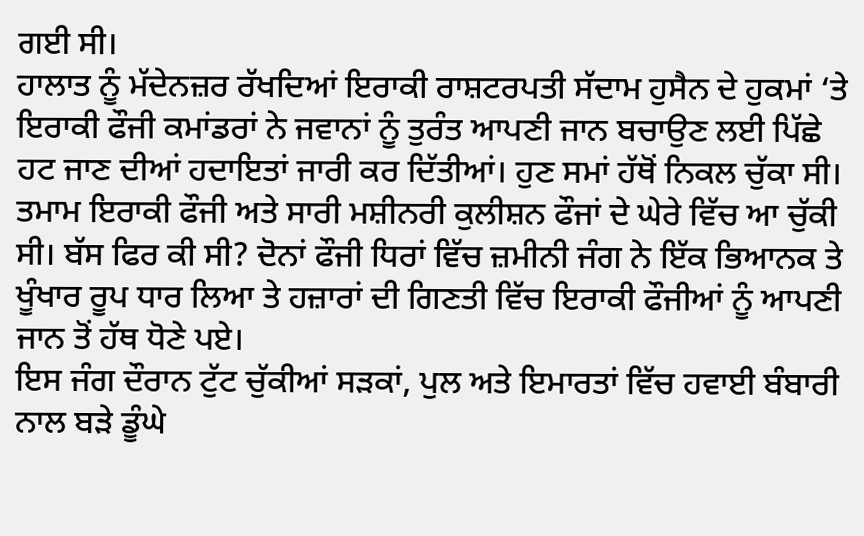ਗਈ ਸੀ।
ਹਾਲਾਤ ਨੂੰ ਮੱਦੇਨਜ਼ਰ ਰੱਖਦਿਆਂ ਇਰਾਕੀ ਰਾਸ਼ਟਰਪਤੀ ਸੱਦਾਮ ਹੁਸੈਨ ਦੇ ਹੁਕਮਾਂ ‘ਤੇ ਇਰਾਕੀ ਫੌਜੀ ਕਮਾਂਡਰਾਂ ਨੇ ਜਵਾਨਾਂ ਨੂੰ ਤੁਰੰਤ ਆਪਣੀ ਜਾਨ ਬਚਾਉਣ ਲਈ ਪਿੱਛੇ ਹਟ ਜਾਣ ਦੀਆਂ ਹਦਾਇਤਾਂ ਜਾਰੀ ਕਰ ਦਿੱਤੀਆਂ। ਹੁਣ ਸਮਾਂ ਹੱਥੋਂ ਨਿਕਲ ਚੁੱਕਾ ਸੀ। ਤਮਾਮ ਇਰਾਕੀ ਫੌਜੀ ਅਤੇ ਸਾਰੀ ਮਸ਼ੀਨਰੀ ਕੁਲੀਸ਼ਨ ਫੌਜਾਂ ਦੇ ਘੇਰੇ ਵਿੱਚ ਆ ਚੁੱਕੀ ਸੀ। ਬੱਸ ਫਿਰ ਕੀ ਸੀ? ਦੋਨਾਂ ਫੌਜੀ ਧਿਰਾਂ ਵਿੱਚ ਜ਼ਮੀਨੀ ਜੰਗ ਨੇ ਇੱਕ ਭਿਆਨਕ ਤੇ ਖੂੰਖਾਰ ਰੂਪ ਧਾਰ ਲਿਆ ਤੇ ਹਜ਼ਾਰਾਂ ਦੀ ਗਿਣਤੀ ਵਿੱਚ ਇਰਾਕੀ ਫੌਜੀਆਂ ਨੂੰ ਆਪਣੀ ਜਾਨ ਤੋਂ ਹੱਥ ਧੋਣੇ ਪਏ।
ਇਸ ਜੰਗ ਦੌਰਾਨ ਟੁੱਟ ਚੁੱਕੀਆਂ ਸੜਕਾਂ, ਪੁਲ ਅਤੇ ਇਮਾਰਤਾਂ ਵਿੱਚ ਹਵਾਈ ਬੰਬਾਰੀ ਨਾਲ ਬੜੇ ਡੂੰਘੇ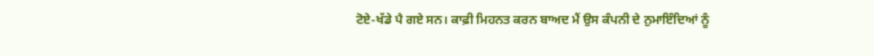ਟੋਏ-ਖੱਡੇ ਪੈ ਗਏ ਸਨ। ਕਾਫ਼ੀ ਮਿਹਨਤ ਕਰਨ ਬਾਅਦ ਮੈਂ ਉਸ ਕੰਪਨੀ ਦੇ ਨੁਮਾਇੰਦਿਆਂ ਨੂੰ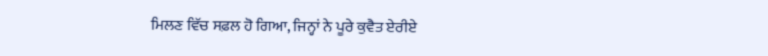ਮਿਲਣ ਵਿੱਚ ਸਫ਼ਲ ਹੋ ਗਿਆ, ਜਿਨ੍ਹਾਂ ਨੇ ਪੂਰੇ ਕੁਵੈਤ ਏਰੀਏ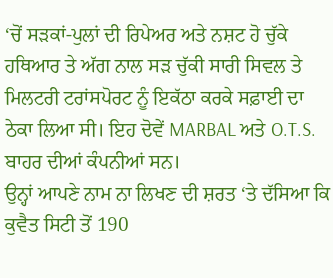‘ਚੋਂ ਸੜਕਾਂ-ਪੁਲਾਂ ਦੀ ਰਿਪੇਅਰ ਅਤੇ ਨਸ਼ਟ ਹੋ ਚੁੱਕੇ ਹਥਿਆਰ ਤੇ ਅੱਗ ਨਾਲ ਸੜ ਚੁੱਕੀ ਸਾਰੀ ਸਿਵਲ ਤੇ ਮਿਲਟਰੀ ਟਰਾਂਸਪੋਰਟ ਨੂੰ ਇਕੱਠਾ ਕਰਕੇ ਸਫ਼ਾਈ ਦਾ ਠੇਕਾ ਲਿਆ ਸੀ। ਇਹ ਦੋਵੇਂ MARBAL ਅਤੇ O.T.S. ਬਾਹਰ ਦੀਆਂ ਕੰਪਨੀਆਂ ਸਨ।
ਉਨ੍ਹਾਂ ਆਪਣੇ ਨਾਮ ਨਾ ਲਿਖਣ ਦੀ ਸ਼ਰਤ ‘ਤੇ ਦੱਸਿਆ ਕਿ ਕੁਵੈਤ ਸਿਟੀ ਤੋਂ 190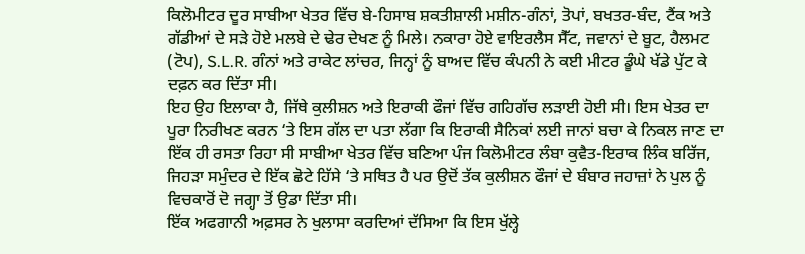ਕਿਲੋਮੀਟਰ ਦੂਰ ਸਾਬੀਆ ਖੇਤਰ ਵਿੱਚ ਬੇ-ਹਿਸਾਬ ਸ਼ਕਤੀਸ਼ਾਲੀ ਮਸ਼ੀਨ-ਗੰਨਾਂ, ਤੋਪਾਂ, ਬਖਤਰ-ਬੰਦ, ਟੈਂਕ ਅਤੇ ਗੱਡੀਆਂ ਦੇ ਸੜੇ ਹੋਏ ਮਲਬੇ ਦੇ ਢੇਰ ਦੇਖਣ ਨੂੰ ਮਿਲੇ। ਨਕਾਰਾ ਹੋਏ ਵਾਇਰਲੈਸ ਸੈੱਟ, ਜਵਾਨਾਂ ਦੇ ਬੂਟ, ਹੈਲਮਟ (ਟੋਪ), S.L.R. ਗੰਨਾਂ ਅਤੇ ਰਾਕੇਟ ਲਾਂਚਰ, ਜਿਨ੍ਹਾਂ ਨੂੰ ਬਾਅਦ ਵਿੱਚ ਕੰਪਨੀ ਨੇ ਕਈ ਮੀਟਰ ਡੂੰਘੇ ਖੱਡੇ ਪੁੱਟ ਕੇ ਦਫ਼ਨ ਕਰ ਦਿੱਤਾ ਸੀ।
ਇਹ ਉਹ ਇਲਾਕਾ ਹੈ, ਜਿੱਥੇ ਕੁਲੀਸ਼ਨ ਅਤੇ ਇਰਾਕੀ ਫੌਜਾਂ ਵਿੱਚ ਗਹਿਗੱਚ ਲੜਾਈ ਹੋਈ ਸੀ। ਇਸ ਖੇਤਰ ਦਾ ਪੂਰਾ ਨਿਰੀਖਣ ਕਰਨ ‘ਤੇ ਇਸ ਗੱਲ ਦਾ ਪਤਾ ਲੱਗਾ ਕਿ ਇਰਾਕੀ ਸੈਨਿਕਾਂ ਲਈ ਜਾਨਾਂ ਬਚਾ ਕੇ ਨਿਕਲ ਜਾਣ ਦਾ ਇੱਕ ਹੀ ਰਸਤਾ ਰਿਹਾ ਸੀ ਸਾਬੀਆ ਖੇਤਰ ਵਿੱਚ ਬਣਿਆ ਪੰਜ ਕਿਲੋਮੀਟਰ ਲੰਬਾ ਕੁਵੈਤ-ਇਰਾਕ ਲਿੰਕ ਬਰਿੱਜ, ਜਿਹੜਾ ਸਮੁੰਦਰ ਦੇ ਇੱਕ ਛੋਟੇ ਹਿੱਸੇ ‘ਤੇ ਸਥਿਤ ਹੈ ਪਰ ਉਦੋਂ ਤੱਕ ਕੁਲੀਸ਼ਨ ਫੌਜਾਂ ਦੇ ਬੰਬਾਰ ਜਹਾਜ਼ਾਂ ਨੇ ਪੁਲ ਨੂੰ ਵਿਚਕਾਰੋਂ ਦੋ ਜਗ੍ਹਾ ਤੋਂ ਉਡਾ ਦਿੱਤਾ ਸੀ।
ਇੱਕ ਅਫਗਾਨੀ ਅਫ਼ਸਰ ਨੇ ਖੁਲਾਸਾ ਕਰਦਿਆਂ ਦੱਸਿਆ ਕਿ ਇਸ ਖੁੱਲ੍ਹੇ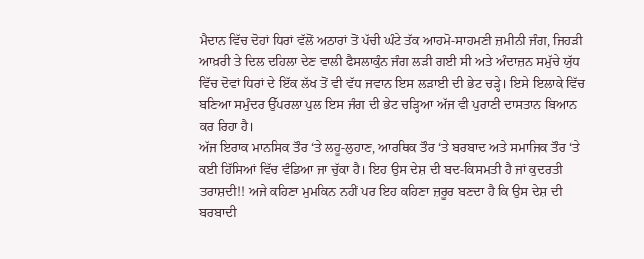ਮੈਦਾਨ ਵਿੱਚ ਦੋਹਾਂ ਧਿਰਾਂ ਵੱਲੋਂ ਅਠਾਰਾਂ ਤੋਂ ਪੱਚੀ ਘੰਟੇ ਤੱਕ ਆਹਮੋ-ਸਾਹਮਣੀ ਜ਼ਮੀਨੀ ਜੰਗ, ਜਿਹੜੀ ਆਖ਼ਰੀ ਤੇ ਦਿਲ ਦਹਿਲਾ ਦੇਣ ਵਾਲੀ ਫੈਸਲਾਕੁੰਨ ਜੰਗ ਲੜੀ ਗਈ ਸੀ ਅਤੇ ਅੰਦਾਜ਼ਨ ਸਮੁੱਚੇ ਯੁੱਧ ਵਿੱਚ ਦੋਵਾਂ ਧਿਰਾਂ ਦੇ ਇੱਕ ਲੱਖ ਤੋਂ ਵੀ ਵੱਧ ਜਵਾਨ ਇਸ ਲੜਾਈ ਦੀ ਭੇਟ ਚੜ੍ਹੇ। ਇਸੇ ਇਲਾਕੇ ਵਿੱਚ ਬਣਿਆ ਸਮੁੰਦਰ ਉੱਪਰਲਾ ਪੁਲ ਇਸ ਜੰਗ ਦੀ ਭੇਟ ਚੜ੍ਹਿਆ ਅੱਜ ਵੀ ਪੁਰਾਣੀ ਦਾਸਤਾਨ ਬਿਆਨ ਕਰ ਰਿਹਾ ਹੈ।
ਅੱਜ ਇਰਾਕ ਮਾਨਸਿਕ ਤੌਰ ‘ਤੇ ਲਹੂ-ਲੁਹਾਣ, ਆਰਥਿਕ ਤੌਰ ‘ਤੇ ਬਰਬਾਦ ਅਤੇ ਸਮਾਜਿਕ ਤੌਰ ‘ਤੇ ਕਈ ਹਿੱਸਿਆਂ ਵਿੱਚ ਵੰਡਿਆ ਜਾ ਚੁੱਕਾ ਹੈ। ਇਹ ਉਸ ਦੇਸ਼ ਦੀ ਬਦ-ਕਿਸਮਤੀ ਹੈ ਜਾਂ ਕੁਦਰਤੀ ਤਰਾਸ਼ਦੀ!! ਅਜੇ ਕਹਿਣਾ ਮੁਮਕਿਨ ਨਹੀਂ ਪਰ ਇਹ ਕਹਿਣਾ ਜ਼ਰੂਰ ਬਣਦਾ ਹੈ ਕਿ ਉਸ ਦੇਸ਼ ਦੀ ਬਰਬਾਦੀ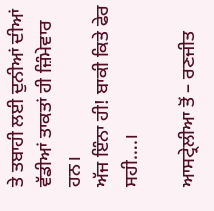ਤੇ ਤਬਾਹੀ ਲਈ ਦੁਨੀਆਂ ਦੀਆਂ ਵੱਡੀਆਂ ਤਾਕਤਾਂ ਹੀ ਜ਼ਿੰਮੇਵਾਰ ਹਨ।
ਅੱਜ ਇੰਨਾ ਹੀ! ਬਾਕੀ ਕਿਤੇ ਫੇਰ ਸਹੀ….।

ਆਸਟ੍ਰੇਲੀਆ ਤੋਂ – ਰਣਜੀਤ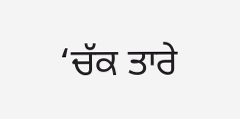‘ਚੱਕ ਤਾਰੇ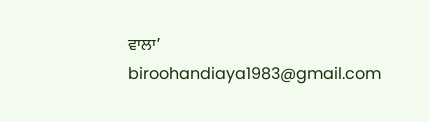ਵਾਲਾ’
biroohandiaya1983@gmail.com